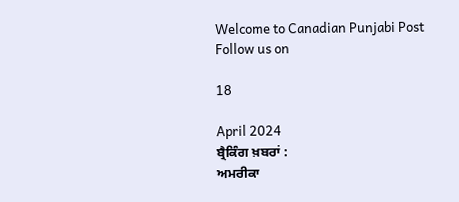Welcome to Canadian Punjabi Post
Follow us on

18

April 2024
ਬ੍ਰੈਕਿੰਗ ਖ਼ਬਰਾਂ :
ਅਮਰੀਕਾ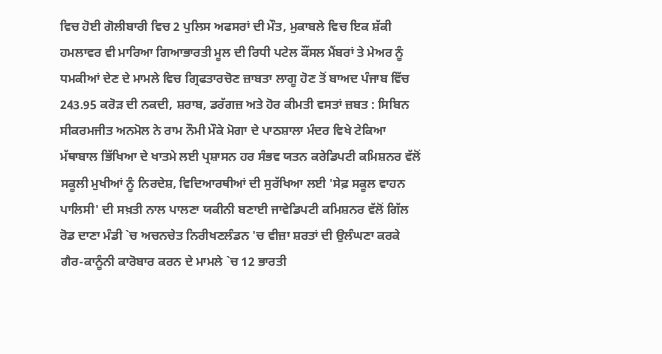ਵਿਚ ਹੋਈ ਗੋਲੀਬਾਰੀ ਵਿਚ 2 ਪੁਲਿਸ ਅਫਸਰਾਂ ਦੀ ਮੌਤ, ਮੁਕਾਬਲੇ ਵਿਚ ਇਕ ਸ਼ੱਕੀ ਹਮਲਾਵਰ ਵੀ ਮਾਰਿਆ ਗਿਆਭਾਰਤੀ ਮੂਲ ਦੀ ਰਿਧੀ ਪਟੇਲ ਕੌਂਸਲ ਮੈਂਬਰਾਂ ਤੇ ਮੇਅਰ ਨੂੰ ਧਮਕੀਆਂ ਦੇਣ ਦੇ ਮਾਮਲੇ ਵਿਚ ਗ੍ਰਿਫਤਾਰਚੋਣ ਜ਼ਾਬਤਾ ਲਾਗੂ ਹੋਣ ਤੋਂ ਬਾਅਦ ਪੰਜਾਬ ਵਿੱਚ 243.95 ਕਰੋੜ ਦੀ ਨਕਦੀ, ਸ਼ਰਾਬ, ਡਰੱਗਜ਼ ਅਤੇ ਹੋਰ ਕੀਮਤੀ ਵਸਤਾਂ ਜ਼ਬਤ : ਸਿਬਿਨ ਸੀਕਰਮਜੀਤ ਅਨਮੋਲ ਨੇ ਰਾਮ ਨੌਮੀ ਮੌਕੇ ਮੋਗਾ ਦੇ ਪਾਠਸ਼ਾਲਾ ਮੰਦਰ ਵਿਖੇ ਟੇਕਿਆ ਮੱਥਾਬਾਲ ਭਿੱਖਿਆ ਦੇ ਖਾਤਮੇ ਲਈ ਪ੍ਰਸ਼ਾਸਨ ਹਰ ਸੰਭਵ ਯਤਨ ਕਰੇਡਿਪਟੀ ਕਮਿਸ਼ਨਰ ਵੱਲੋਂ ਸਕੂਲੀ ਮੁਖੀਆਂ ਨੂੰ ਨਿਰਦੇਸ਼, ਵਿਦਿਆਰਥੀਆਂ ਦੀ ਸੁਰੱਖਿਆ ਲਈ 'ਸੇਫ਼ ਸਕੂਲ ਵਾਹਨ ਪਾਲਿਸੀ' ਦੀ ਸਖ਼ਤੀ ਨਾਲ ਪਾਲਣਾ ਯਕੀਨੀ ਬਣਾਈ ਜਾਵੇਡਿਪਟੀ ਕਮਿਸ਼ਨਰ ਵੱਲੋਂ ਗਿੱਲ ਰੋਡ ਦਾਣਾ ਮੰਡੀ `ਚ ਅਚਨਚੇਤ ਨਿਰੀਖਣਲੰਡਨ 'ਚ ਵੀਜ਼ਾ ਸ਼ਰਤਾਂ ਦੀ ਉਲੰਘਣਾ ਕਰਕੇ ਗੈਰ-ਕਾਨੂੰਨੀ ਕਾਰੋਬਾਰ ਕਰਨ ਦੇ ਮਾਮਲੇ `ਚ 12 ਭਾਰਤੀ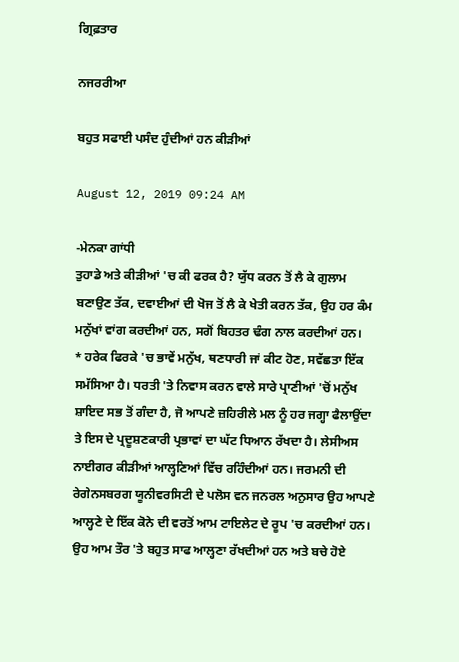ਗ੍ਰਿਫ਼ਤਾਰ

ਨਜਰਰੀਆ

ਬਹੁਤ ਸਫਾਈ ਪਸੰਦ ਹੁੰਦੀਆਂ ਹਨ ਕੀੜੀਆਂ

August 12, 2019 09:24 AM

-ਮੇਨਕਾ ਗਾਂਧੀ
ਤੁਹਾਡੇ ਅਤੇ ਕੀੜੀਆਂ 'ਚ ਕੀ ਫਰਕ ਹੈ? ਯੁੱਧ ਕਰਨ ਤੋਂ ਲੈ ਕੇ ਗੁਲਾਮ ਬਣਾਉਣ ਤੱਕ, ਦਵਾਈਆਂ ਦੀ ਖੋਜ ਤੋਂ ਲੈ ਕੇ ਖੇਤੀ ਕਰਨ ਤੱਕ, ਉਹ ਹਰ ਕੰਮ ਮਨੁੱਖਾਂ ਵਾਂਗ ਕਰਦੀਆਂ ਹਨ, ਸਗੋਂ ਬਿਹਤਰ ਢੰਗ ਨਾਲ ਕਰਦੀਆਂ ਹਨ।
* ਹਰੇਕ ਫਿਰਕੇ 'ਚ ਭਾਵੇਂ ਮਨੁੱਖ, ਥਣਧਾਰੀ ਜਾਂ ਕੀਟ ਹੋਣ, ਸਵੱਛਤਾ ਇੱਕ ਸਮੱਸਿਆ ਹੈ। ਧਰਤੀ 'ਤੇ ਨਿਵਾਸ ਕਰਨ ਵਾਲੇ ਸਾਰੇ ਪ੍ਰਾਣੀਆਂ 'ਚੋਂ ਮਨੁੱਖ ਸ਼ਾਇਦ ਸਭ ਤੋਂ ਗੰਦਾ ਹੈ, ਜੋ ਆਪਣੇ ਜ਼ਹਿਰੀਲੇ ਮਲ ਨੂੰ ਹਰ ਜਗ੍ਹਾ ਫੈਲਾਉਂਦਾ ਤੇ ਇਸ ਦੇ ਪ੍ਰਦੂਸ਼ਣਕਾਰੀ ਪ੍ਰਭਾਵਾਂ ਦਾ ਘੱਟ ਧਿਆਨ ਰੱਖਦਾ ਹੈ। ਲੇਸੀਅਸ ਨਾਈਗਰ ਕੀੜੀਆਂ ਆਲ੍ਹਣਿਆਂ ਵਿੱਚ ਰਹਿੰਦੀਆਂ ਹਨ। ਜਰਮਨੀ ਦੀ ਰੇਗੇਨਸਬਰਗ ਯੂਨੀਵਰਸਿਟੀ ਦੇ ਪਲੋਸ ਵਨ ਜਨਰਲ ਅਨੁਸਾਰ ਉਹ ਆਪਣੇ ਆਲ੍ਹਣੇ ਦੇ ਇੱਕ ਕੋਨੇ ਦੀ ਵਰਤੋਂ ਆਮ ਟਾਇਲੇਟ ਦੇ ਰੂਪ 'ਚ ਕਰਦੀਆਂ ਹਨ। ਉਹ ਆਮ ਤੌਰ 'ਤੇ ਬਹੁਤ ਸਾਫ ਆਲ੍ਹਣਾ ਰੱਖਦੀਆਂ ਹਨ ਅਤੇ ਬਚੇ ਹੋਏ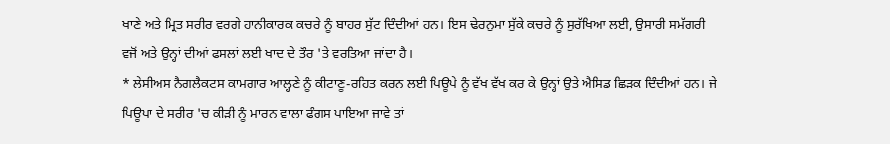ਖਾਣੇ ਅਤੇ ਮ੍ਰਿਤ ਸਰੀਰ ਵਰਗੇ ਹਾਨੀਕਾਰਕ ਕਚਰੇ ਨੂੰ ਬਾਹਰ ਸੁੱਟ ਦਿੰਦੀਆਂ ਹਨ। ਇਸ ਢੇਰਨੁਮਾ ਸੁੱਕੇ ਕਚਰੇ ਨੂੰ ਸੁਰੱਖਿਆ ਲਈ, ਉਸਾਰੀ ਸਮੱਗਰੀ ਵਜੋਂ ਅਤੇ ਉਨ੍ਹਾਂ ਦੀਆਂ ਫਸਲਾਂ ਲਈ ਖਾਦ ਦੇ ਤੌਰ 'ਤੇ ਵਰਤਿਆ ਜਾਂਦਾ ਹੈ।
* ਲੇਸੀਅਸ ਨੈਗਲੈਕਟਸ ਕਾਮਗਾਰ ਆਲ੍ਹਣੇ ਨੂੰ ਕੀਟਾਣੂ-ਰਹਿਤ ਕਰਨ ਲਈ ਪਿਊਪੇ ਨੂੰ ਵੱਖ ਵੱਖ ਕਰ ਕੇ ਉਨ੍ਹਾਂ ਉਤੇ ਐਸਿਡ ਛਿੜਕ ਦਿੰਦੀਆਂ ਹਨ। ਜੇ ਪਿਊਪਾ ਦੇ ਸਰੀਰ 'ਚ ਕੀੜੀ ਨੂੰ ਮਾਰਨ ਵਾਲਾ ਫੰਗਸ ਪਾਇਆ ਜਾਵੇ ਤਾਂ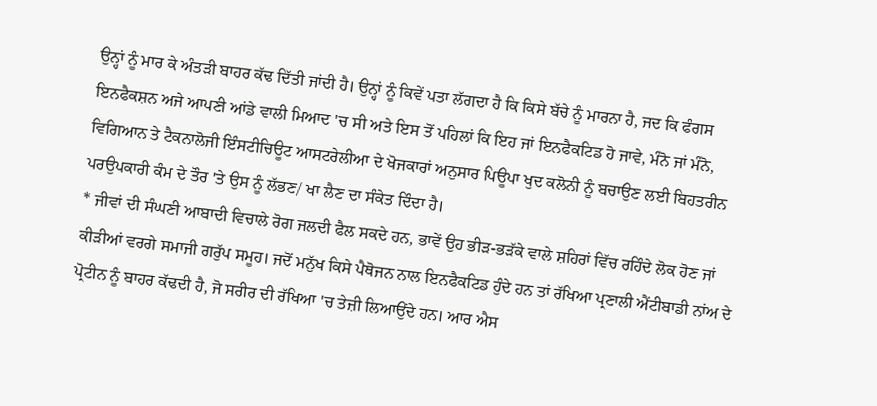ਉਨ੍ਹਾਂ ਨੂੰ ਮਾਰ ਕੇ ਅੰਤੜੀ ਬਾਹਰ ਕੱਢ ਦਿੱਤੀ ਜਾਂਦੀ ਹੈ। ਉਨ੍ਹਾਂ ਨੂੰ ਕਿਵੇਂ ਪਤਾ ਲੱਗਦਾ ਹੈ ਕਿ ਕਿਸੇ ਬੱਚੇ ਨੂੰ ਮਾਰਨਾ ਹੈ, ਜਦ ਕਿ ਫੰਗਸ ਇਨਫੈਕਸ਼ਨ ਅਜੇ ਆਪਣੀ ਆਂਡੇ ਵਾਲੀ ਮਿਆਦ 'ਚ ਸੀ ਅਤੇ ਇਸ ਤੋਂ ਪਹਿਲਾਂ ਕਿ ਇਹ ਜਾਂ ਇਨਫੈਕਟਿਡ ਹੋ ਜਾਵੇ, ਮੰਨੋ ਜਾਂ ਮੰਨੋ, ਵਿਗਿਆਨ ਤੇ ਟੈਕਨਾਲੋਜੀ ਇੰਸਟੀਚਿਊਟ ਆਸਟਰੇਲੀਆ ਦੇ ਖੋਜਕਾਰਾਂ ਅਨੁਸਾਰ ਪਿਊਪਾ ਖੁਦ ਕਲੋਨੀ ਨੂੰ ਬਚਾਉਣ ਲਈ ਬਿਹਤਰੀਨ ਪਰਉਪਕਾਰੀ ਕੰਮ ਦੇ ਤੌਰ 'ਤੇ ਉਸ ਨੂੰ ਲੱਭਣ/ ਖਾ ਲੈਣ ਦਾ ਸੰਕੇਤ ਦਿੰਦਾ ਹੈ।
* ਜੀਵਾਂ ਦੀ ਸੰਘਣੀ ਆਬਾਦੀ ਵਿਚਾਲੇ ਰੋਗ ਜਲਦੀ ਫੈਲ ਸਕਦੇ ਹਨ, ਭਾਵੇਂ ਉਹ ਭੀੜ-ਭੜੱਕੇ ਵਾਲੇ ਸ਼ਹਿਰਾਂ ਵਿੱਚ ਰਹਿੰਦੇ ਲੋਕ ਹੋਣ ਜਾਂ ਕੀੜੀਆਂ ਵਰਗੇ ਸਮਾਜੀ ਗਰੁੱਪ ਸਮੂਹ। ਜਦੋਂ ਮਨੁੱਖ ਕਿਸੇ ਪੈਥੋਜਨ ਨਾਲ ਇਨਫੈਕਟਿਡ ਹੁੰਦੇ ਹਨ ਤਾਂ ਰੱਖਿਆ ਪ੍ਰਣਾਲੀ ਐਂਟੀਬਾਡੀ ਨਾਂਅ ਦੇ ਪ੍ਰੋਟੀਨ ਨੂੰ ਬਾਹਰ ਕੱਢਦੀ ਹੈ, ਜੋ ਸਰੀਰ ਦੀ ਰੱਖਿਆ 'ਚ ਤੇਜ਼ੀ ਲਿਆਉਂਦੇ ਹਨ। ਆਰ ਐਸ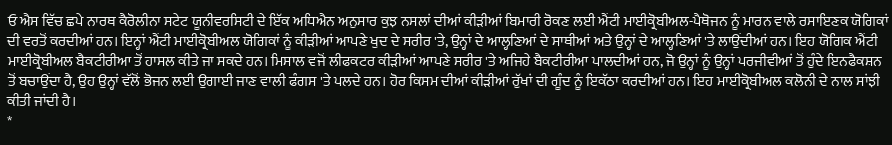ਓ ਐਸ ਵਿੱਚ ਛਪੇ ਨਾਰਥ ਕੈਰੋਲੀਨਾ ਸਟੇਟ ਯੂਨੀਵਰਸਿਟੀ ਦੇ ਇੱਕ ਅਧਿਐਨ ਅਨੁਸਾਰ ਕੁਝ ਨਸਲਾਂ ਦੀਆਂ ਕੀੜੀਆਂ ਬਿਮਾਰੀ ਰੋਕਣ ਲਈ ਐਂਟੀ ਮਾਈਕ੍ਰੋਬੀਅਲ-ਪੈਥੋਜਨ ਨੂੰ ਮਾਰਨ ਵਾਲੇ ਰਸਾਇਣਕ ਯੋਗਿਕਾਂ ਦੀ ਵਰਤੋਂ ਕਰਦੀਆਂ ਹਨ। ਇਨ੍ਹਾਂ ਐਂਟੀ ਮਾਈਕ੍ਰੋਬੀਅਲ ਯੋਗਿਕਾਂ ਨੂੰ ਕੀੜੀਆਂ ਆਪਣੇ ਖੁਦ ਦੇ ਸਰੀਰ 'ਤੇ, ਉਨ੍ਹਾਂ ਦੇ ਆਲ੍ਹਣਿਆਂ ਦੇ ਸਾਥੀਆਂ ਅਤੇ ਉਨ੍ਹਾਂ ਦੇ ਆਲ੍ਹਣਿਆਂ 'ਤੇ ਲਾਉਂਦੀਆਂ ਹਨ। ਇਹ ਯੋਗਿਕ ਐਂਟੀ ਮਾਈਕ੍ਰੋਬੀਅਲ ਬੈਕਟੀਰੀਆ ਤੋਂ ਹਾਸਲ ਕੀਤੇ ਜਾ ਸਕਦੇ ਹਨ। ਮਿਸਾਲ ਵਜੋਂ ਲੀਫਕਟਰ ਕੀੜੀਆਂ ਆਪਣੇ ਸਰੀਰ 'ਤੇ ਅਜਿਹੇ ਬੈਕਟੀਰੀਆ ਪਾਲਦੀਆਂ ਹਨ, ਜੋ ਉਨ੍ਹਾਂ ਨੂੰ ਉਨ੍ਹਾਂ ਪਰਜੀਵੀਆਂ ਤੋਂ ਹੁੰਦੇ ਇਨਫੈਕਸ਼ਨ ਤੋਂ ਬਚਾਉਂਦਾ ਹੈ, ਉਹ ਉਨ੍ਹਾਂ ਵੱਲੋਂ ਭੋਜਨ ਲਈ ਉਗਾਈ ਜਾਣ ਵਾਲੀ ਫੰਗਸ 'ਤੇ ਪਲਦੇ ਹਨ। ਹੋਰ ਕਿਸਮ ਦੀਆਂ ਕੀੜੀਆਂ ਰੁੱਖਾਂ ਦੀ ਗੂੰਦ ਨੂੰ ਇਕੱਠਾ ਕਰਦੀਆਂ ਹਨ। ਇਹ ਮਾਈਕ੍ਰੋਬੀਅਲ ਕਲੋਨੀ ਦੇ ਨਾਲ ਸਾਂਝੀ ਕੀਤੀ ਜਾਂਦੀ ਹੈ।
*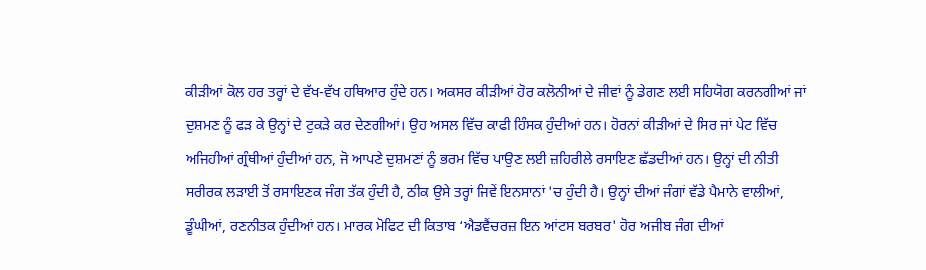ਕੀੜੀਆਂ ਕੋਲ ਹਰ ਤਰ੍ਹਾਂ ਦੇ ਵੱਖ-ਵੱਖ ਹਥਿਆਰ ਹੁੰਦੇ ਹਨ। ਅਕਸਰ ਕੀੜੀਆਂ ਹੋਰ ਕਲੋਨੀਆਂ ਦੇ ਜੀਵਾਂ ਨੂੰ ਡੇਗਣ ਲਈ ਸਹਿਯੋਗ ਕਰਨਗੀਆਂ ਜਾਂ ਦੁਸ਼ਮਣ ਨੂੰ ਫੜ ਕੇ ਉਨ੍ਹਾਂ ਦੇ ਟੁਕੜੇ ਕਰ ਦੇਣਗੀਆਂ। ਉਹ ਅਸਲ ਵਿੱਚ ਕਾਫੀ ਹਿੰਸਕ ਹੁੰਦੀਆਂ ਹਨ। ਹੋਰਨਾਂ ਕੀੜੀਆਂ ਦੇ ਸਿਰ ਜਾਂ ਪੇਟ ਵਿੱਚ ਅਜਿਹੀਆਂ ਗ੍ਰੰਥੀਆਂ ਹੁੰਦੀਆਂ ਹਨ, ਜੋ ਆਪਣੇ ਦੁਸ਼ਮਣਾਂ ਨੂੰ ਭਰਮ ਵਿੱਚ ਪਾਉਣ ਲਈ ਜ਼ਹਿਰੀਲੇ ਰਸਾਇਣ ਛੱਡਦੀਆਂ ਹਨ। ਉਨ੍ਹਾਂ ਦੀ ਨੀਤੀ ਸਰੀਰਕ ਲੜਾਈ ਤੋਂ ਰਸਾਇਣਕ ਜੰਗ ਤੱਕ ਹੁੰਦੀ ਹੈ, ਠੀਕ ਉਸੇ ਤਰ੍ਹਾਂ ਜਿਵੇਂ ਇਨਸਾਨਾਂ 'ਚ ਹੁੰਦੀ ਹੈ। ਉਨ੍ਹਾਂ ਦੀਆਂ ਜੰਗਾਂ ਵੱਡੇ ਪੈਮਾਨੇ ਵਾਲੀਆਂ, ਡੂੰਘੀਆਂ, ਰਣਨੀਤਕ ਹੁੰਦੀਆਂ ਹਨ। ਮਾਰਕ ਮੋਫਿਟ ਦੀ ਕਿਤਾਬ ‘ਐਡਵੈਂਚਰਜ਼ ਇਨ ਆਂਟਸ ਬਰਬਰ' ਹੋਰ ਅਜੀਬ ਜੰਗ ਦੀਆਂ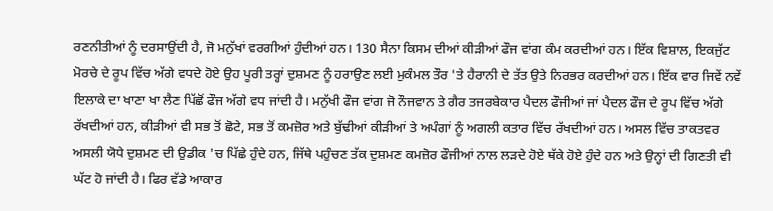ਰਣਨੀਤੀਆਂ ਨੂੰ ਦਰਸਾਉਂਦੀ ਹੈ, ਜੋ ਮਨੁੱਖਾਂ ਵਰਗੀਆਂ ਹੁੰਦੀਆਂ ਹਨ। 130 ਸੈਨਾ ਕਿਸਮ ਦੀਆਂ ਕੀੜੀਆਂ ਫੌਜ ਵਾਂਗ ਕੰਮ ਕਰਦੀਆਂ ਹਨ। ਇੱਕ ਵਿਸ਼ਾਲ, ਇਕਜੁੱਟ ਮੋਰਚੇ ਦੇ ਰੂਪ ਵਿੱਚ ਅੱਗੇ ਵਧਦੇ ਹੋਏ ਉਹ ਪੂਰੀ ਤਰ੍ਹਾਂ ਦੁਸ਼ਮਣ ਨੂੰ ਹਰਾਉਣ ਲਈ ਮੁਕੰਮਲ ਤੌਰ 'ਤੇ ਹੈਰਾਨੀ ਦੇ ਤੱਤ ਉਤੇ ਨਿਰਭਰ ਕਰਦੀਆਂ ਹਨ। ਇੱਕ ਵਾਰ ਜਿਵੇਂ ਨਵੇਂ ਇਲਾਕੇ ਦਾ ਖਾਣਾ ਖਾ ਲੈਣ ਪਿੱਛੋਂ ਫੌਜ ਅੱਗੇ ਵਧ ਜਾਂਦੀ ਹੈ। ਮਨੁੱਖੀ ਫੌਜ ਵਾਂਗ ਜੋ ਨੌਜਵਾਨ ਤੇ ਗੈਰ ਤਜਰਬੇਕਾਰ ਪੈਦਲ ਫੌਜੀਆਂ ਜਾਂ ਪੈਦਲ ਫੌਜ ਦੇ ਰੂਪ ਵਿੱਚ ਅੱਗੇ ਰੱਖਦੀਆਂ ਹਨ, ਕੀੜੀਆਂ ਵੀ ਸਭ ਤੋਂ ਛੋਟੇ, ਸਭ ਤੋਂ ਕਮਜ਼ੋਰ ਅਤੇ ਬੁੱਢੀਆਂ ਕੀੜੀਆਂ ਤੇ ਅਪੰਗਾਂ ਨੂੰ ਅਗਲੀ ਕਤਾਰ ਵਿੱਚ ਰੱਖਦੀਆਂ ਹਨ। ਅਸਲ ਵਿੱਚ ਤਾਕਤਵਰ ਅਸਲੀ ਯੋਧੇ ਦੁਸ਼ਮਣ ਦੀ ਉਡੀਕ 'ਚ ਪਿੱਛੇ ਹੁੰਦੇ ਹਨ, ਜਿੱਥੇ ਪਹੁੰਚਣ ਤੱਕ ਦੁਸ਼ਮਣ ਕਮਜ਼ੋਰ ਫੌਜੀਆਂ ਨਾਲ ਲੜਦੇ ਹੋਏ ਥੱਕੇ ਹੋਏ ਹੁੰਦੇ ਹਨ ਅਤੇ ਉਨ੍ਹਾਂ ਦੀ ਗਿਣਤੀ ਵੀ ਘੱਟ ਹੋ ਜਾਂਦੀ ਹੈ। ਫਿਰ ਵੱਡੇ ਆਕਾਰ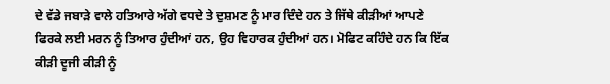ਦੇ ਵੱਡੇ ਜਬਾੜੇ ਵਾਲੇ ਹਤਿਆਰੇ ਅੱਗੇ ਵਧਦੇ ਤੇ ਦੁਸ਼ਮਣ ਨੂੰ ਮਾਰ ਦਿੰਦੇ ਹਨ ਤੇ ਜਿੱਥੇ ਕੀੜੀਆਂ ਆਪਣੇ ਫਿਰਕੇ ਲਈ ਮਰਨ ਨੂੰ ਤਿਆਰ ਹੁੰਦੀਆਂ ਹਨ, ਉਹ ਵਿਹਾਰਕ ਹੁੰਦੀਆਂ ਹਨ। ਮੋਫਿਟ ਕਹਿੰਦੇ ਹਨ ਕਿ ਇੱਕ ਕੀੜੀ ਦੂਜੀ ਕੀੜੀ ਨੂੰ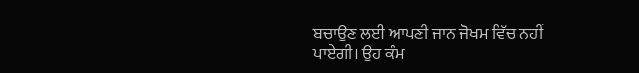ਬਚਾਉਣ ਲਈ ਆਪਣੀ ਜਾਨ ਜੋਖਮ ਵਿੱਚ ਨਹੀਂ ਪਾਏਗੀ। ਉਹ ਕੰਮ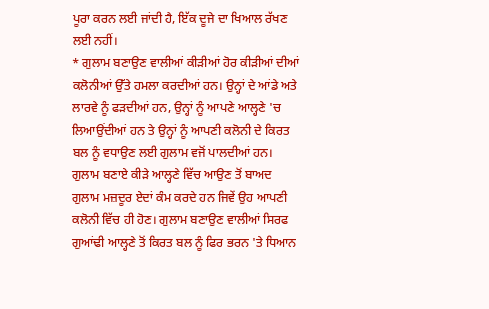ਪੂਰਾ ਕਰਨ ਲਈ ਜਾਂਦੀ ਹੈ, ਇੱਕ ਦੂਜੇ ਦਾ ਖਿਆਲ ਰੱਖਣ ਲਈ ਨਹੀਂ।
* ਗੁਲਾਮ ਬਣਾਉਣ ਵਾਲੀਆਂ ਕੀੜੀਆਂ ਹੋਰ ਕੀੜੀਆਂ ਦੀਆਂ ਕਲੋਨੀਆਂ ਉੱਤੇ ਹਮਲਾ ਕਰਦੀਆਂ ਹਨ। ਉਨ੍ਹਾਂ ਦੇ ਆਂਡੇ ਅਤੇ ਲਾਰਵੇ ਨੂੰ ਫੜਦੀਆਂ ਹਨ, ਉਨ੍ਹਾਂ ਨੂੰ ਆਪਣੇ ਆਲ੍ਹਣੇ 'ਚ ਲਿਆਉਂਦੀਆਂ ਹਨ ਤੇ ਉਨ੍ਹਾਂ ਨੂੰ ਆਪਣੀ ਕਲੋਨੀ ਦੇ ਕਿਰਤ ਬਲ ਨੂੰ ਵਧਾਉਣ ਲਈ ਗੁਲਾਮ ਵਜੋਂ ਪਾਲਦੀਆਂ ਹਨ। ਗੁਲਾਮ ਬਣਾਏ ਕੀੜੇ ਆਲ੍ਹਣੇ ਵਿੱਚ ਆਉਣ ਤੋਂ ਬਾਅਦ ਗੁਲਾਮ ਮਜ਼ਦੂਰ ਏਦਾਂ ਕੰਮ ਕਰਦੇ ਹਨ ਜਿਵੇਂ ਉਹ ਆਪਣੀ ਕਲੋਨੀ ਵਿੱਚ ਹੀ ਹੋਣ। ਗੁਲਾਮ ਬਣਾਉਣ ਵਾਲੀਆਂ ਸਿਰਫ ਗੁਆਂਢੀ ਆਲ੍ਹਣੇ ਤੋਂ ਕਿਰਤ ਬਲ ਨੂੰ ਫਿਰ ਭਰਨ 'ਤੇ ਧਿਆਨ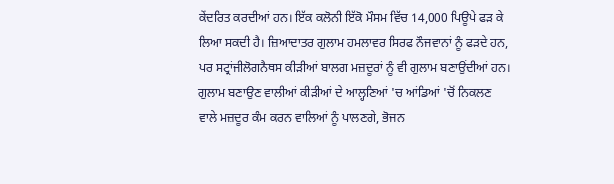ਕੇਂਦਰਿਤ ਕਰਦੀਆਂ ਹਨ। ਇੱਕ ਕਲੋਨੀ ਇੱਕੋ ਮੌਸਮ ਵਿੱਚ 14,000 ਪਿਊਪੇ ਫੜ ਕੇ ਲਿਆ ਸਕਦੀ ਹੈ। ਜ਼ਿਆਦਾਤਰ ਗੁਲਾਮ ਹਮਲਾਵਰ ਸਿਰਫ ਨੌਜਵਾਨਾਂ ਨੂੰ ਫੜਦੇ ਹਨ, ਪਰ ਸਟ੍ਰਾਂਜੀਲੋਗਨੈਥਸ ਕੀੜੀਆਂ ਬਾਲਗ ਮਜ਼ਦੂਰਾਂ ਨੂੰ ਵੀ ਗੁਲਾਮ ਬਣਾਉਂਦੀਆਂ ਹਨ। ਗੁਲਾਮ ਬਣਾਉਣ ਵਾਲੀਆਂ ਕੀੜੀਆਂ ਦੇ ਆਲ੍ਹਣਿਆਂ 'ਚ ਆਂਡਿਆਂ 'ਚੋਂ ਨਿਕਲਣ ਵਾਲੇ ਮਜ਼ਦੂਰ ਕੰਮ ਕਰਨ ਵਾਲਿਆਂ ਨੂੰ ਪਾਲਣਗੇ, ਭੋਜਨ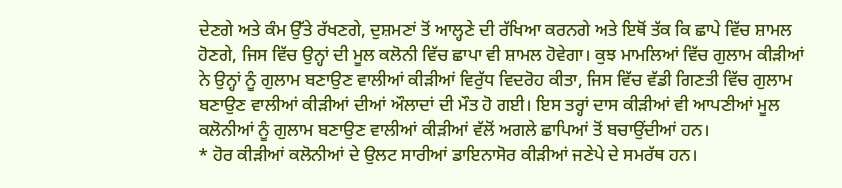ਦੇਣਗੇ ਅਤੇ ਕੰਮ ਉੱਤੇ ਰੱਖਣਗੇ, ਦੁਸ਼ਮਣਾਂ ਤੋਂ ਆਲ੍ਹਣੇ ਦੀ ਰੱਖਿਆ ਕਰਨਗੇ ਅਤੇ ਇਥੋਂ ਤੱਕ ਕਿ ਛਾਪੇ ਵਿੱਚ ਸ਼ਾਮਲ ਹੋਣਗੇ, ਜਿਸ ਵਿੱਚ ਉਨ੍ਹਾਂ ਦੀ ਮੂਲ ਕਲੋਨੀ ਵਿੱਚ ਛਾਪਾ ਵੀ ਸ਼ਾਮਲ ਹੋਵੇਗਾ। ਕੁਝ ਮਾਮਲਿਆਂ ਵਿੱਚ ਗੁਲਾਮ ਕੀੜੀਆਂ ਨੇ ਉਨ੍ਹਾਂ ਨੂੰ ਗੁਲਾਮ ਬਣਾਉਣ ਵਾਲੀਆਂ ਕੀੜੀਆਂ ਵਿਰੁੱਧ ਵਿਦਰੋਹ ਕੀਤਾ, ਜਿਸ ਵਿੱਚ ਵੱਡੀ ਗਿਣਤੀ ਵਿੱਚ ਗੁਲਾਮ ਬਣਾਉਣ ਵਾਲੀਆਂ ਕੀੜੀਆਂ ਦੀਆਂ ਔਲਾਦਾਂ ਦੀ ਮੌਤ ਹੋ ਗਈ। ਇਸ ਤਰ੍ਹਾਂ ਦਾਸ ਕੀੜੀਆਂ ਵੀ ਆਪਣੀਆਂ ਮੂਲ ਕਲੋਨੀਆਂ ਨੂੰ ਗੁਲਾਮ ਬਣਾਉਣ ਵਾਲੀਆਂ ਕੀੜੀਆਂ ਵੱਲੋਂ ਅਗਲੇ ਛਾਪਿਆਂ ਤੋਂ ਬਚਾਉਂਦੀਆਂ ਹਨ।
* ਹੋਰ ਕੀੜੀਆਂ ਕਲੋਨੀਆਂ ਦੇ ਉਲਟ ਸਾਰੀਆਂ ਡਾਇਨਾਸੋਰ ਕੀੜੀਆਂ ਜਣੇਪੇ ਦੇ ਸਮਰੱਥ ਹਨ।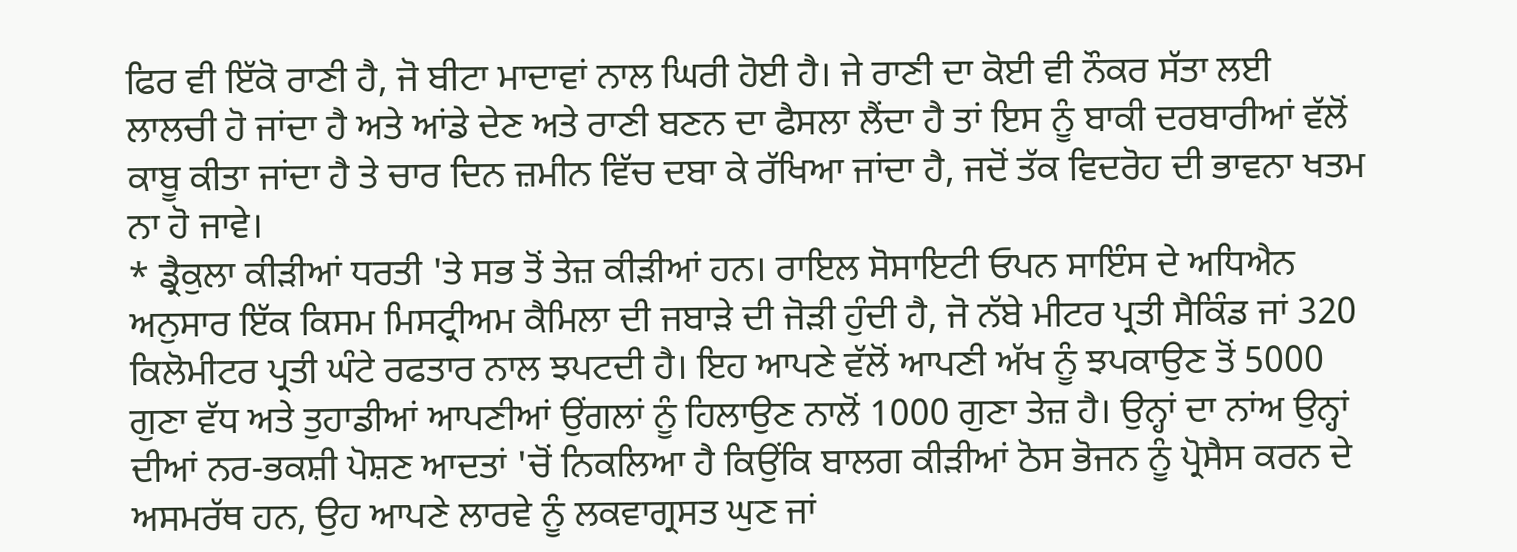ਫਿਰ ਵੀ ਇੱਕੋ ਰਾਣੀ ਹੈ, ਜੋ ਬੀਟਾ ਮਾਦਾਵਾਂ ਨਾਲ ਘਿਰੀ ਹੋਈ ਹੈ। ਜੇ ਰਾਣੀ ਦਾ ਕੋਈ ਵੀ ਨੌਕਰ ਸੱਤਾ ਲਈ ਲਾਲਚੀ ਹੋ ਜਾਂਦਾ ਹੈ ਅਤੇ ਆਂਡੇ ਦੇਣ ਅਤੇ ਰਾਣੀ ਬਣਨ ਦਾ ਫੈਸਲਾ ਲੈਂਦਾ ਹੈ ਤਾਂ ਇਸ ਨੂੰ ਬਾਕੀ ਦਰਬਾਰੀਆਂ ਵੱਲੋਂ ਕਾਬੂ ਕੀਤਾ ਜਾਂਦਾ ਹੈ ਤੇ ਚਾਰ ਦਿਨ ਜ਼ਮੀਨ ਵਿੱਚ ਦਬਾ ਕੇ ਰੱਖਿਆ ਜਾਂਦਾ ਹੈ, ਜਦੋਂ ਤੱਕ ਵਿਦਰੋਹ ਦੀ ਭਾਵਨਾ ਖਤਮ ਨਾ ਹੋ ਜਾਵੇ।
* ਡ੍ਰੈਕੁਲਾ ਕੀੜੀਆਂ ਧਰਤੀ 'ਤੇ ਸਭ ਤੋਂ ਤੇਜ਼ ਕੀੜੀਆਂ ਹਨ। ਰਾਇਲ ਸੋਸਾਇਟੀ ਓਪਨ ਸਾਇੰਸ ਦੇ ਅਧਿਐਨ ਅਨੁਸਾਰ ਇੱਕ ਕਿਸਮ ਮਿਸਟ੍ਰੀਅਮ ਕੈਮਿਲਾ ਦੀ ਜਬਾੜੇ ਦੀ ਜੋੜੀ ਹੁੰਦੀ ਹੈ, ਜੋ ਨੱਬੇ ਮੀਟਰ ਪ੍ਰਤੀ ਸੈਕਿੰਡ ਜਾਂ 320 ਕਿਲੋਮੀਟਰ ਪ੍ਰਤੀ ਘੰਟੇ ਰਫਤਾਰ ਨਾਲ ਝਪਟਦੀ ਹੈ। ਇਹ ਆਪਣੇ ਵੱਲੋਂ ਆਪਣੀ ਅੱਖ ਨੂੰ ਝਪਕਾਉਣ ਤੋਂ 5000 ਗੁਣਾ ਵੱਧ ਅਤੇ ਤੁਹਾਡੀਆਂ ਆਪਣੀਆਂ ਉਂਗਲਾਂ ਨੂੰ ਹਿਲਾਉਣ ਨਾਲੋਂ 1000 ਗੁਣਾ ਤੇਜ਼ ਹੈ। ਉਨ੍ਹਾਂ ਦਾ ਨਾਂਅ ਉਨ੍ਹਾਂ ਦੀਆਂ ਨਰ-ਭਕਸ਼ੀ ਪੋਸ਼ਣ ਆਦਤਾਂ 'ਚੋਂ ਨਿਕਲਿਆ ਹੈ ਕਿਉਂਕਿ ਬਾਲਗ ਕੀੜੀਆਂ ਠੋਸ ਭੋਜਨ ਨੂੰ ਪ੍ਰੋਸੈਸ ਕਰਨ ਦੇ ਅਸਮਰੱਥ ਹਨ, ਉਹ ਆਪਣੇ ਲਾਰਵੇ ਨੂੰ ਲਕਵਾਗ੍ਰਸਤ ਘੁਣ ਜਾਂ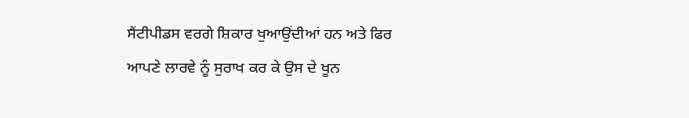ਸੈਂਟੀਪੀਡਸ ਵਰਗੇ ਸ਼ਿਕਾਰ ਖੁਆਉਂਦੀਆਂ ਹਨ ਅਤੇ ਫਿਰ ਆਪਣੇ ਲਾਰਵੇ ਨੂੰ ਸੁਰਾਖ ਕਰ ਕੇ ਉਸ ਦੇ ਖੂਨ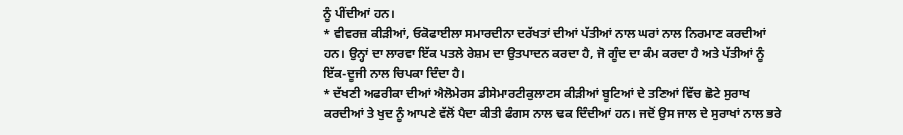ਨੂੰ ਪੀਂਦੀਆਂ ਹਨ।
* ਵੀਵਰਜ਼ ਕੀੜੀਆਂ, ਓਕੋਫਾਈਲਾ ਸਮਾਰਦੀਨਾ ਦਰੱਖਤਾਂ ਦੀਆਂ ਪੱਤੀਆਂ ਨਾਲ ਘਰਾਂ ਨਾਲ ਨਿਰਮਾਣ ਕਰਦੀਆਂ ਹਨ। ਉਨ੍ਹਾਂ ਦਾ ਲਾਰਵਾ ਇੱਕ ਪਤਲੇ ਰੇਸ਼ਮ ਦਾ ਉਤਪਾਦਨ ਕਰਦਾ ਹੈ, ਜੋ ਗੂੰਦ ਦਾ ਕੰਮ ਕਰਦਾ ਹੈ ਅਤੇ ਪੱਤੀਆਂ ਨੂੰ ਇੱਕ-ਦੂਜੀ ਨਾਲ ਚਿਪਕਾ ਦਿੰਦਾ ਹੈ।
* ਦੱਖਣੀ ਅਫਰੀਕਾ ਦੀਆਂ ਐਲੋਮੇਰਸ ਡੀਸੇਮਾਰਟੀਕੁਲਾਟਸ ਕੀੜੀਆਂ ਬੂਟਿਆਂ ਦੇ ਤਣਿਆਂ ਵਿੱਚ ਛੋਟੇ ਸੁਰਾਖ ਕਰਦੀਆਂ ਤੇ ਖੁਦ ਨੂੰ ਆਪਣੇ ਵੱਲੋਂ ਪੈਦਾ ਕੀਤੀ ਫੰਗਸ ਨਾਲ ਢਕ ਦਿੰਦੀਆਂ ਹਨ। ਜਦੋਂ ਉਸ ਜਾਲ ਦੇ ਸੁਰਾਖਾਂ ਨਾਲ ਭਰੇ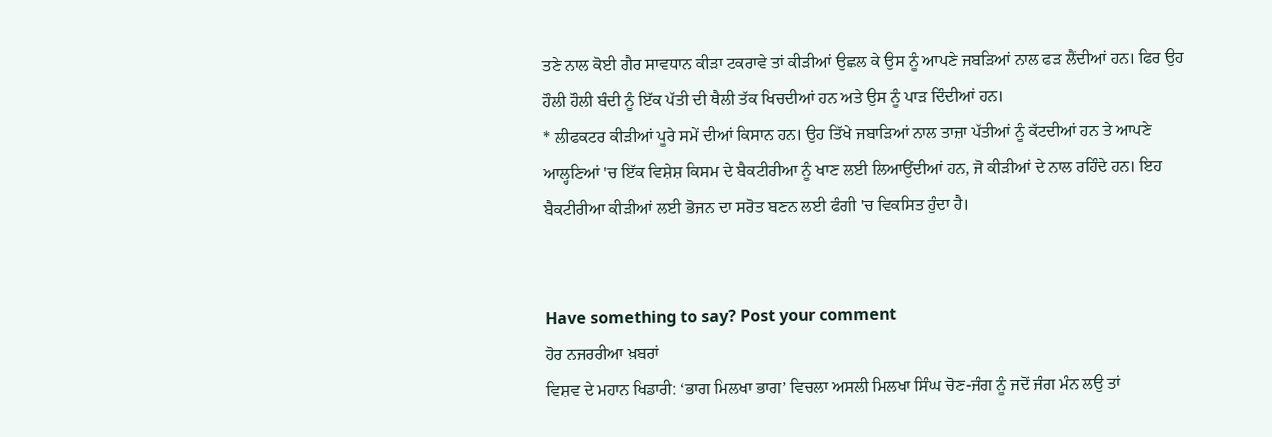ਤਣੇ ਨਾਲ ਕੋਈ ਗੈਰ ਸਾਵਧਾਨ ਕੀੜਾ ਟਕਰਾਵੇ ਤਾਂ ਕੀੜੀਆਂ ਉਛਲ ਕੇ ਉਸ ਨੂੰ ਆਪਣੇ ਜਬੜਿਆਂ ਨਾਲ ਫੜ ਲੈਂਦੀਆਂ ਹਨ। ਫਿਰ ਉਹ ਹੌਲੀ ਹੌਲੀ ਬੰਦੀ ਨੂੰ ਇੱਕ ਪੱਤੀ ਦੀ ਥੈਲੀ ਤੱਕ ਖਿਚਦੀਆਂ ਹਨ ਅਤੇ ਉਸ ਨੂੰ ਪਾੜ ਦਿੰਦੀਆਂ ਹਨ।
* ਲੀਫਕਟਰ ਕੀੜੀਆਂ ਪੂਰੇ ਸਮੇਂ ਦੀਆਂ ਕਿਸਾਨ ਹਨ। ਉਹ ਤਿੱਖੇ ਜਬਾੜਿਆਂ ਨਾਲ ਤਾਜ਼ਾ ਪੱਤੀਆਂ ਨੂੰ ਕੱਟਦੀਆਂ ਹਨ ਤੇ ਆਪਣੇ ਆਲ੍ਹਣਿਆਂ 'ਚ ਇੱਕ ਵਿਸ਼ੇਸ਼ ਕਿਸਮ ਦੇ ਬੈਕਟੀਰੀਆ ਨੂੰ ਖਾਣ ਲਈ ਲਿਆਉਂਦੀਆਂ ਹਨ, ਜੋ ਕੀੜੀਆਂ ਦੇ ਨਾਲ ਰਹਿੰਦੇ ਹਨ। ਇਹ ਬੈਕਟੀਰੀਆ ਕੀੜੀਆਂ ਲਈ ਭੋਜਨ ਦਾ ਸਰੋਤ ਬਣਨ ਲਈ ਫੰਗੀ 'ਚ ਵਿਕਸਿਤ ਹੁੰਦਾ ਹੈ।


Have something to say? Post your comment
ਹੋਰ ਨਜਰਰੀਆ ਖ਼ਬਰਾਂ
ਵਿਸ਼ਵ ਦੇ ਮਹਾਨ ਖਿਡਾਰੀ: ‘ਭਾਗ ਮਿਲਖਾ ਭਾਗ’ ਵਿਚਲਾ ਅਸਲੀ ਮਿਲਖਾ ਸਿੰਘ ਚੋਣ-ਜੰਗ ਨੂੰ ਜਦੋਂ ਜੰਗ ਮੰਨ ਲਉ ਤਾਂ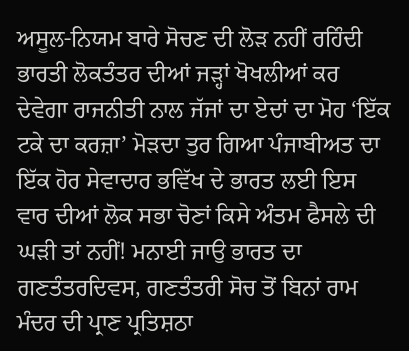ਅਸੂਲ-ਨਿਯਮ ਬਾਰੇ ਸੋਚਣ ਦੀ ਲੋੜ ਨਹੀਂ ਰਹਿੰਦੀ ਭਾਰਤੀ ਲੋਕਤੰਤਰ ਦੀਆਂ ਜੜ੍ਹਾਂ ਖੋਖਲੀਆਂ ਕਰ ਦੇਵੇਗਾ ਰਾਜਨੀਤੀ ਨਾਲ ਜੱਜਾਂ ਦਾ ਏਦਾਂ ਦਾ ਮੋਹ ‘ਇੱਕ ਟਕੇ ਦਾ ਕਰਜ਼ਾ’ ਮੋੜਦਾ ਤੁਰ ਗਿਆ ਪੰਜਾਬੀਅਤ ਦਾ ਇੱਕ ਹੋਰ ਸੇਵਾਦਾਰ ਭਵਿੱਖ ਦੇ ਭਾਰਤ ਲਈ ਇਸ ਵਾਰ ਦੀਆਂ ਲੋਕ ਸਭਾ ਚੋਣਾਂ ਕਿਸੇ ਅੰਤਮ ਫੈਸਲੇ ਦੀ ਘੜੀ ਤਾਂ ਨਹੀਂ! ਮਨਾਈ ਜਾਉ ਭਾਰਤ ਦਾ ਗਣਤੰਤਰਦਿਵਸ, ਗਣਤੰਤਰੀ ਸੋਚ ਤੋਂ ਬਿਨਾਂ ਰਾਮ ਮੰਦਰ ਦੀ ਪ੍ਰਾਣ ਪ੍ਰਤਿਸ਼ਠਾ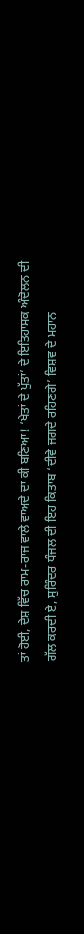ਤਾਂ ਹੋਈ, ਦੇਸ਼ ਵਿੱਚ ਰਾਮ-ਰਾਜ ਵਾਲੇ ਵਾਅਦੇ ਦਾ ਕੀ ਬਣਿਆ! ‘ਖੇਤਾਂ ਦੇ ਪੁੱਤਾਂ’ ਦੇ ਇਤਿਹਾਸਕ ਅੰਦੋਲਨ ਦੀ ਗੱਲ ਕਰਦੀ ਏ, ਸੁਰਿੰਦਰ ਧੰਜਲ ਦੀ ਇਹ ਕਿਤਾਬ ‘ਦੀਵੇ ਜਗਦੇ ਰਹਿਣਗੇ’ ਵਿਸ਼ਵ ਦੇ ਮਹਾਨ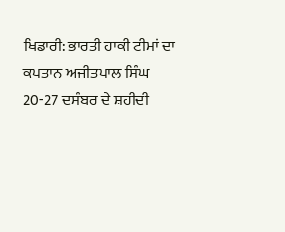ਖਿਡਾਰੀ: ਭਾਰਤੀ ਹਾਕੀ ਟੀਮਾਂ ਦਾ ਕਪਤਾਨ ਅਜੀਤਪਾਲ ਸਿੰਘ 20-27 ਦਸੰਬਰ ਦੇ ਸ਼ਹੀਦੀ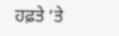ਹਫ਼ਤੇ ‘ਤੇ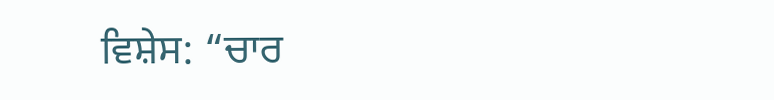ਵਿਸ਼ੇਸ: “ਚਾਰ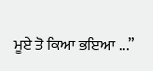ਮੂਏ ਤੋ ਕਿਆ ਭਇਆ ...”